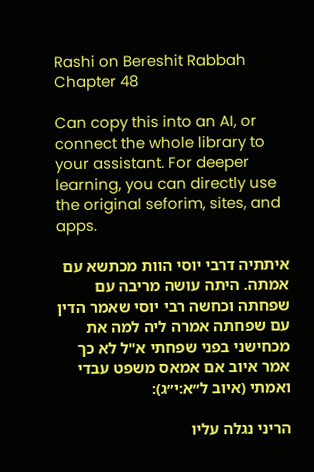Rashi on Bereshit Rabbah Chapter 48

Can copy this into an AI, or connect the whole library to your assistant. For deeper learning, you can directly use the original seforim, sites, and apps.

איתתיה דרבי יוסי הוות מכתשא עם אמתה. היתה עושה מריבה עם שפחתה וכחשה רבי יוסי שאמר הדין עם שפחתה אמרה ליה למה את מכחישני בפני שפחתי א"ל לא כך אמר איוב אם אמאס משפט עבדי ואמתי (איוב ל״א:י״ג):

הריני נגלה עליו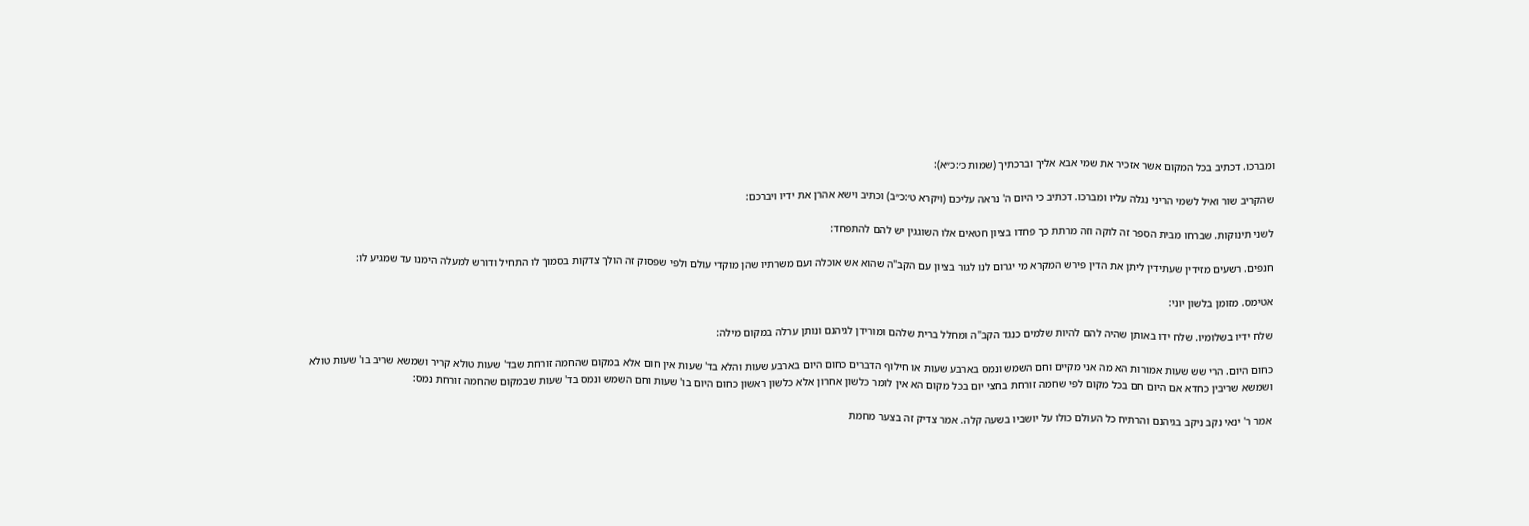ומברכו. דכתיב בכל המקום אשר אזכיר את שמי אבא אליך וברכתיך (שמות כ׳:כ״א):

שהקריב שור ואיל לשמי הריני נגלה עליו ומברכו. דכתיב כי היום ה' נראה עליכם (ויקרא ט׳:כ״ב) וכתיב וישא אהרן את ידיו ויברכם:

לשני תינוקות. שברחו מבית הספר זה לוקה וזה מרתת כך פחדו בציון חטאים אלו השוגגין יש להם להתפחד:

חנפים. רשעים מזידין שעתידין ליתן את הדין פירש המקרא מי יגרום לנו לגור בציון עם הקב"ה שהוא אש אוכלה ועם משרתיו שהן מוקדי עולם ולפי שפסוק זה הולך צדקות בסמוך לו התחיל ודורש למעלה הימנו עד שמגיע לו:

אטימס. מזומן בלשון יוני:

שלח ידיו בשלומיו. שלח ידו באותן שהיה להם להיות שלמים כנגד הקב"ה ומחלל ברית שלהם ומורידן לגיהנם ונותן ערלה במקום מילה:

כחום היום. הרי שש שעות אמורות הא מה אני מקיים וחם השמש ונמס בארבע שעות או חילוף הדברים כחום היום בארבע שעות והלא בד' שעות אין חום אלא במקום שהחמה זורחת שבד' שעות טולא קריר ושמשא שריב בו' שעות טולא ושמשא שריבין כחדא אם היום חם בכל מקום לפי שחמה זורחת בחצי יום בכל מקום הא אין לומר כלשון אחרון אלא כלשון ראשון כחום היום בו' שעות וחם השמש ונמס בד' שעות שבמקום שהחמה זורחת נמס:

אמר ר' ינאי נקב ניקב בגיהנם והרתיח כל העולם כולו על יושביו בשעה קלה. אמר צדיק זה בצער מחמת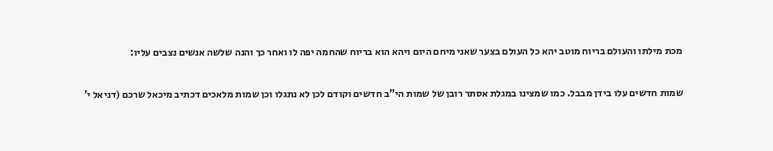מכת מילתו והעולם בריוח מוטב יהא כל העולם בצער שאני מיחם היום ויהא הוא בריוח שהחמה יפה לו ואחר כך והנה שלשה אנשים נצבים עליו:

שמות חדשים עלו בידן מבבל. כמו שמצינו במגלת אסתר רובן של שמות הי"ב חדשים וקודם לכן לא נתגלו וכן שמות מלאכים דכתיב מיכאל שרכם (דניאל י'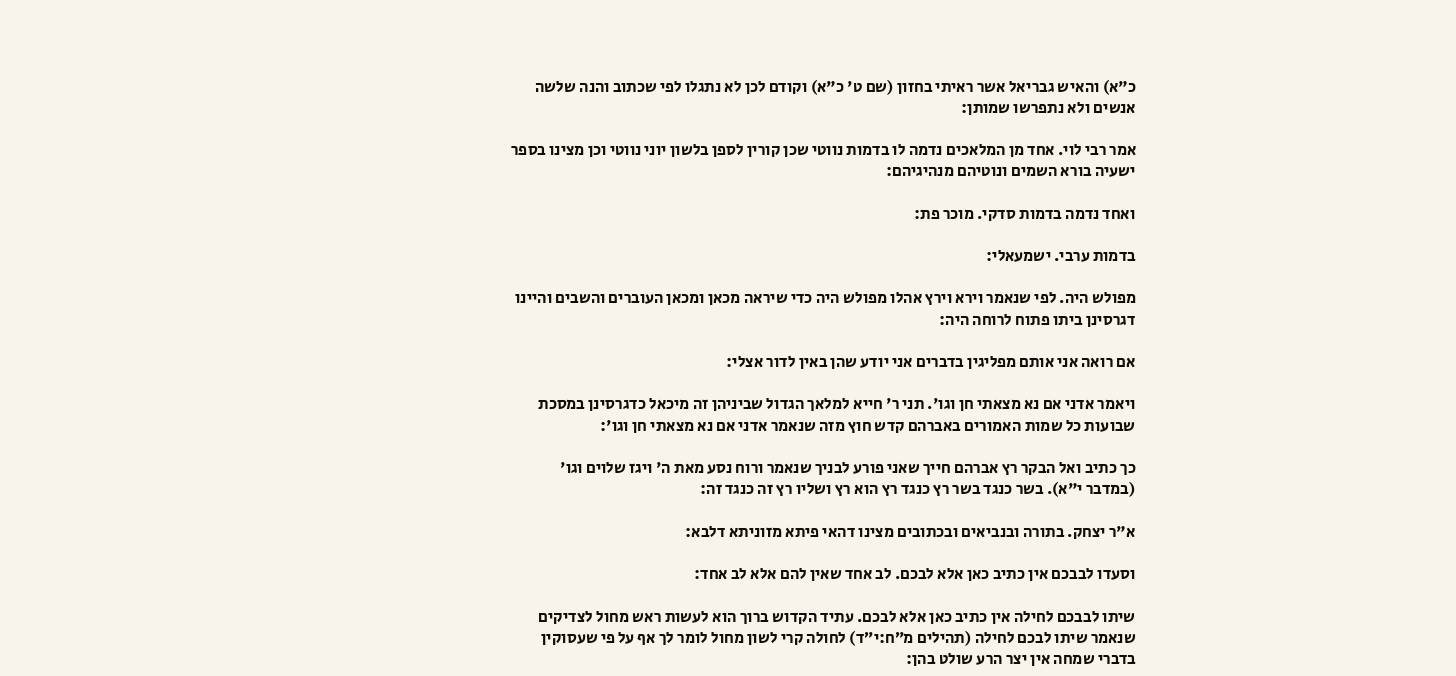כ"א) והאיש גבריאל אשר ראיתי בחזון (שם ט' כ"א) וקודם לכן לא נתגלו לפי שכתוב והנה שלשה אנשים ולא נתפרשו שמותן:

אמר רבי לוי. אחד מן המלאכים נדמה לו בדמות נווטי שכן קורין לספן בלשון יוני נווטי וכן מצינו בספר ישעיה בורא השמים ונוטיהם מנהיגיהם:

ואחד נדמה בדמות סדקי. מוכר פת:

בדמות ערבי. ישמעאלי:

מפולש היה. לפי שנאמר וירא וירץ אהלו מפולש היה כדי שיראה מכאן ומכאן העוברים והשבים והיינו דגרסינן ביתו פתוח לרוחה היה:

אם רואה אני אותם מפליגין בדברים אני יודע שהן באין לדור אצלי:

ויאמר אדני אם נא מצאתי חן וגו'. תני ר' חייא למלאך הגדול שביניהן זה מיכאל כדגרסינן במסכת שבועות כל שמות האמורים באברהם קדש חוץ מזה שנאמר אדני אם נא מצאתי חן וגו':

כך כתיב ואל הבקר רץ אברהם חייך שאני פורע לבניך שנאמר ורוח נסע מאת ה' ויגז שלוים וגו' (במדבר י"א). בשר כנגד בשר רץ כנגד רץ הוא רץ ושליו רץ זה כנגד זה:

א"ר יצחק. בתורה ובנביאים ובכתובים מצינו דהאי פיתא מזוניתא דלבא:

וסעדו לבבכם אין כתיב כאן אלא לבכם. לב אחד שאין להם אלא לב אחד:

שיתו לבבכם לחילה אין כתיב כאן אלא לבכם. עתיד הקדוש ברוך הוא לעשות ראש מחול לצדיקים שנאמר שיתו לבכם לחילה (תהילים מ״ח:י״ד) לחולה קרי לשון מחול לומר לך אף על פי שעסוקין בדברי שמחה אין יצר הרע שולט בהן: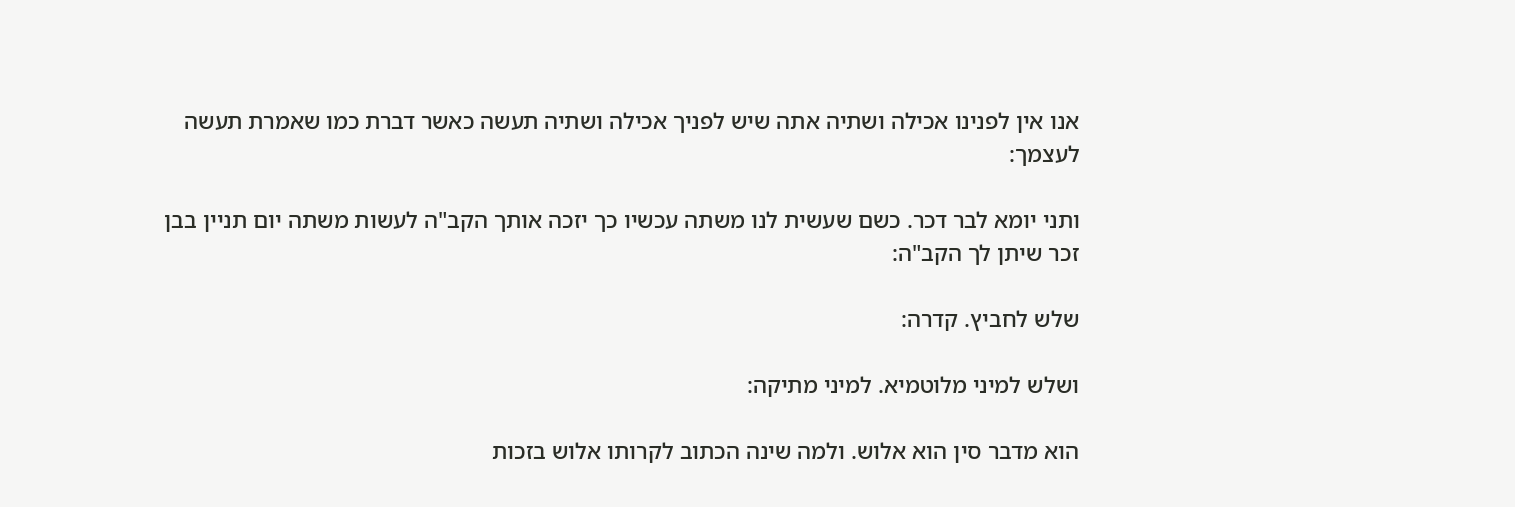אנו אין לפנינו אכילה ושתיה אתה שיש לפניך אכילה ושתיה תעשה כאשר דברת כמו שאמרת תעשה לעצמך:

ותני יומא לבר דכר. כשם שעשית לנו משתה עכשיו כך יזכה אותך הקב"ה לעשות משתה יום תניין בבן זכר שיתן לך הקב"ה:

שלש לחביץ. קדרה:

ושלש למיני מלוטמיא. למיני מתיקה:

הוא מדבר סין הוא אלוש. ולמה שינה הכתוב לקרותו אלוש בזכות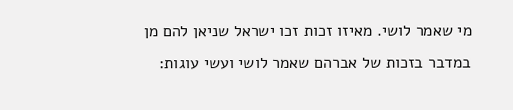מי שאמר לושי. מאיזו זכות זכו ישראל שניאן להם מן במדבר בזכות של אברהם שאמר לושי ועשי עוגות: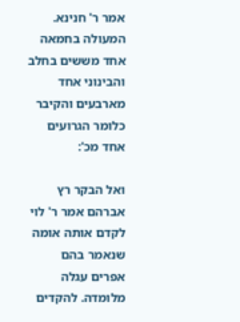אמר ר' חנינא. המעולה בחמאה אחד מששים בחלב והבינוני אחד מארבעים והקיבר כלומר הגרועים אחד מכ':

ואל הבקר רץ אברהם אמר ר' לוי לקדם אותה אומה שנאמר בהם אפרים עגלה מלומדה. להקדים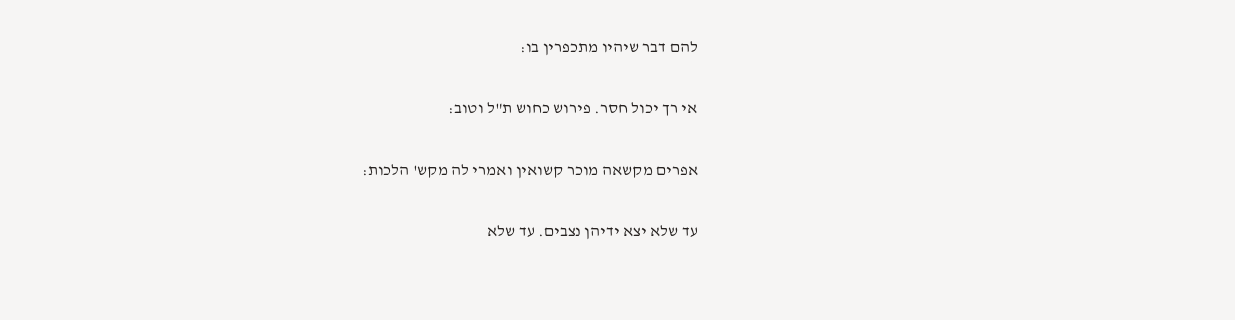להם דבר שיהיו מתכפרין בו:

אי רך יכול חסר. פירוש כחוש ת"ל וטוב:

אפרים מקשאה מוכר קשואין ואמרי לה מקש' הלכות:

עד שלא יצא ידיהן נצבים. עד שלא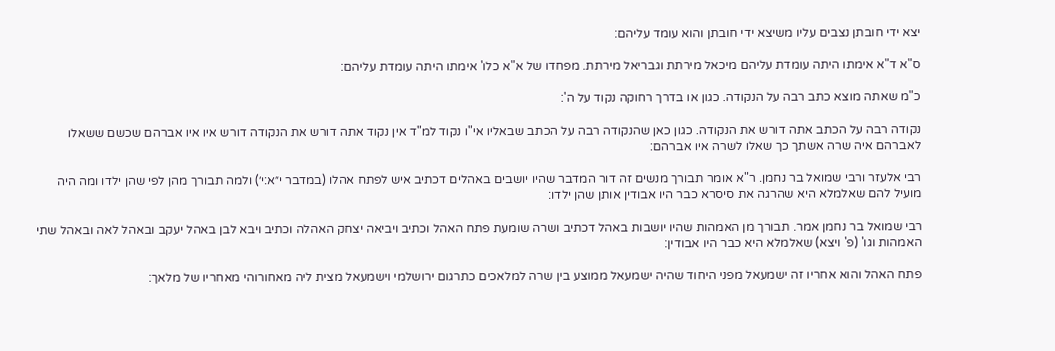יצא ידי חובתן נצבים עליו משיצא ידי חובתן והוא עומד עליהם:

ס"א ד"א אימתו היתה עומדת עליהם מיכאל מירתת וגבריאל מירתת. מפחדו של א"א כלו' אימתו היתה עומדת עליהם:

כ"מ שאתה מוצא כתב רבה על הנקודה. כגון או בדרך רחוקה נקוד על ה':

נקודה רבה על הכתב אתה דורש את הנקודה. כגון כאן שהנקודה רבה על הכתב שבאליו אי"ו נקוד למ"ד אין נקוד אתה דורש את הנקודה דורש איו איו אברהם שכשם ששאלו לאברהם איה שרה אשתך כך שאלו לשרה איו אברהם:

רבי אלעזר ורבי שמואל בר נחמן. ר"א אומר תבורך מנשים זה דור המדבר שהיו יושבים באהלים דכתיב איש לפתח אהלו (במדבר י״א:י׳) ולמה תבורך מהן לפי שהן ילדו ומה היה מועיל להם שאלמלא היא שהרגה את סיסרא כבר היו אבודין אותן שהן ילדו:

רבי שמואל בר נחמן אמר. תבורך מן האמהות שהיו יושבות באהל דכתיב ושרה שומעת פתח האהל וכתיב ויביאה יצחק האהלה וכתיב ויבא לבן באהל יעקב ובאהל לאה ובאהל שתי האמהות וגו' (פ' ויצא) שאלמלא היא כבר היו אבודין:

פתח האהל והוא אחריו זה ישמעאל מפני היחוד שהיה ישמעאל ממוצע בין שרה למלאכים כתרגום ירושלמי וישמעאל מצית ליה מאחורוהי מאחריו של מלאך: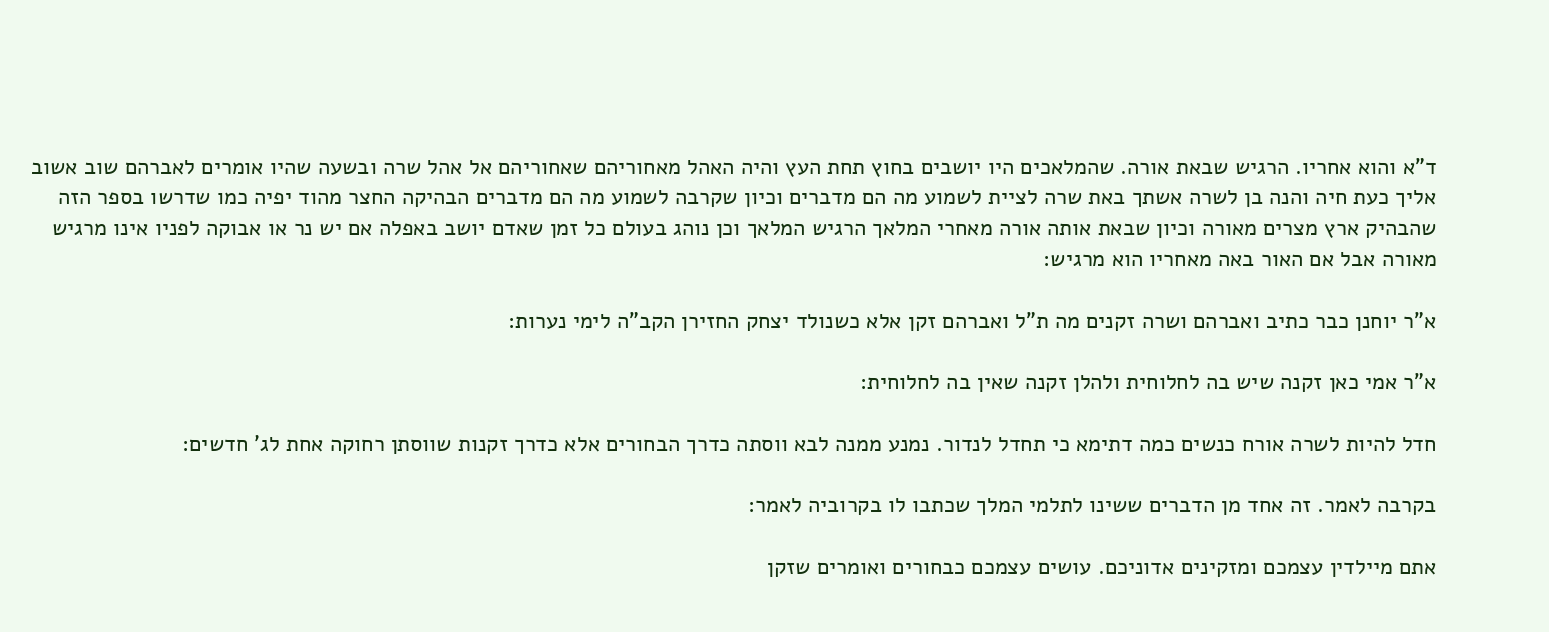ד"א והוא אחריו. הרגיש שבאת אורה. שהמלאכים היו יושבים בחוץ תחת העץ והיה האהל מאחוריהם שאחוריהם אל אהל שרה ובשעה שהיו אומרים לאברהם שוב אשוב אליך כעת חיה והנה בן לשרה אשתך באת שרה לציית לשמוע מה הם מדברים וכיון שקרבה לשמוע מה הם מדברים הבהיקה החצר מהוד יפיה כמו שדרשו בספר הזה שהבהיק ארץ מצרים מאורה וכיון שבאת אותה אורה מאחרי המלאך הרגיש המלאך וכן נוהג בעולם כל זמן שאדם יושב באפלה אם יש נר או אבוקה לפניו אינו מרגיש מאורה אבל אם האור באה מאחריו הוא מרגיש:

א"ר יוחנן כבר כתיב ואברהם ושרה זקנים מה ת"ל ואברהם זקן אלא כשנולד יצחק החזירן הקב"ה לימי נערות:

א"ר אמי כאן זקנה שיש בה לחלוחית ולהלן זקנה שאין בה לחלוחית:

חדל להיות לשרה אורח כנשים כמה דתימא כי תחדל לנדור. נמנע ממנה לבא ווסתה כדרך הבחורים אלא כדרך זקנות שווסתן רחוקה אחת לג' חדשים:

בקרבה לאמר. זה אחד מן הדברים ששינו לתלמי המלך שכתבו לו בקרוביה לאמר:

אתם מיילדין עצמכם ומזקינים אדוניכם. עושים עצמכם כבחורים ואומרים שזקן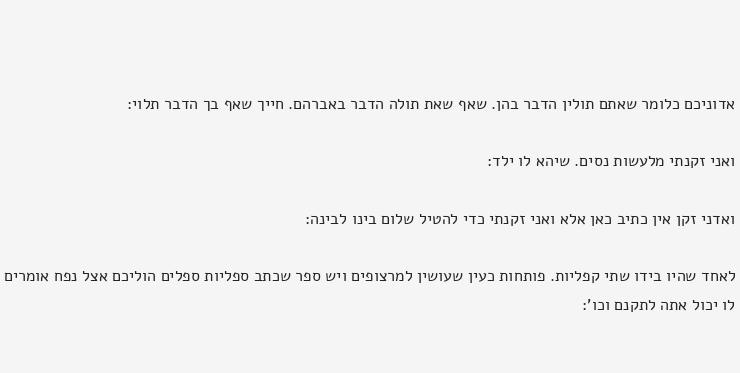אדוניכם כלומר שאתם תולין הדבר בהן. שאף שאת תולה הדבר באברהם. חייך שאף בך הדבר תלוי:

ואני זקנתי מלעשות נסים. שיהא לו ילד:

ואדני זקן אין כתיב כאן אלא ואני זקנתי כדי להטיל שלום בינו לבינה:

לאחד שהיו בידו שתי קפליות. פותחות כעין שעושין למרצופים ויש ספר שכתב ספליות ספלים הוליכם אצל נפח אומרים לו יכול אתה לתקנם וכו':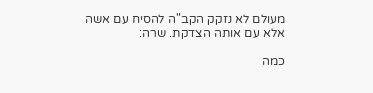מעולם לא נזקק הקב"ה להסיח עם אשה אלא עם אותה הצדקת. שרה:

כמה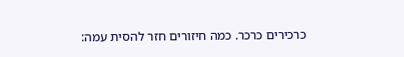כרכירים כרכר. כמה חיזורים חזר להסית עמה: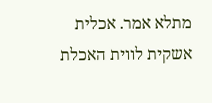מתלא אמר. אכלית אשקית לווית האכלת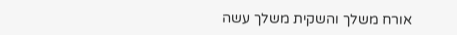אורח משלך והשקית משלך עשה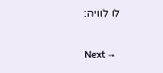לו לוויה:

Next →